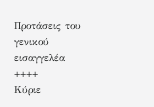Προτάσεις του γενικού εισαγγελέα
++++
Κύριε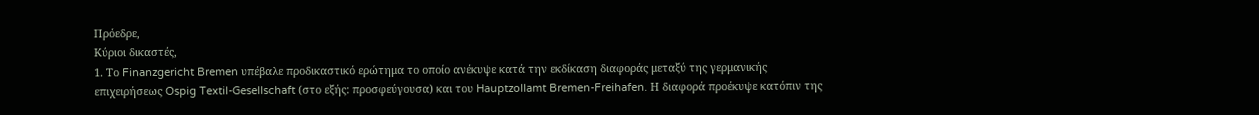Πρόεδρε,
Kύριοι δικαστές,
1. Το Finanzgericht Bremen υπέβαλε προδικαστικό ερώτημα το οποίο ανέκυψε κατά την εκδίκαση διαφοράς μεταξύ της γερμανικής επιχειρήσεως Ospig Textil-Gesellschaft (στο εξής: προσφεύγουσα) και του Hauptzollamt Bremen-Freihafen. Η διαφορά προέκυψε κατόπιν της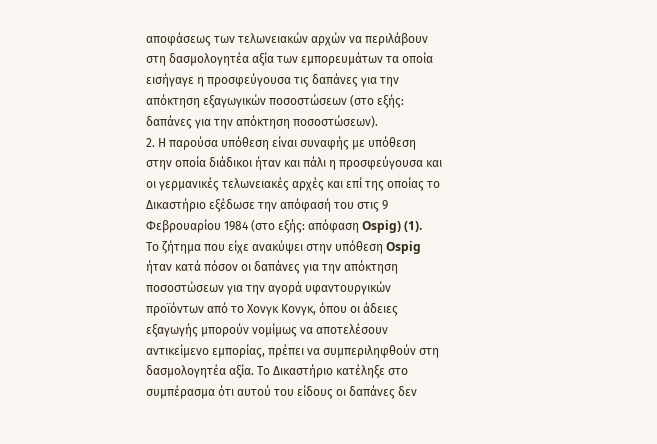αποφάσεως των τελωνειακών αρχών να περιλάβουν στη δασμολογητέα αξία των εμπορευμάτων τα οποία εισήγαγε η προσφεύγουσα τις δαπάνες για την απόκτηση εξαγωγικών ποσοστώσεων (στο εξής: δαπάνες για την απόκτηση ποσοστώσεων).
2. Η παρούσα υπόθεση είναι συναφής με υπόθεση στην οποία διάδικοι ήταν και πάλι η προσφεύγουσα και οι γερμανικές τελωνειακές αρχές και επί της οποίας το Δικαστήριο εξέδωσε την απόφασή του στις 9 Φεβρουαρίου 1984 (στο εξής: απόφαση Ospig) (1).
Το ζήτημα που είχε ανακύψει στην υπόθεση Ospig ήταν κατά πόσον οι δαπάνες για την απόκτηση ποσοστώσεων για την αγορά υφαντουργικών προϊόντων από το Χονγκ Κονγκ, όπου οι άδειες εξαγωγής μπορούν νομίμως να αποτελέσουν αντικείμενο εμπορίας, πρέπει να συμπεριληφθούν στη δασμολογητέα αξία. Το Δικαστήριο κατέληξε στο συμπέρασμα ότι αυτού του είδους οι δαπάνες δεν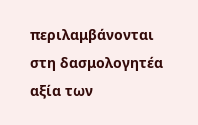περιλαμβάνονται στη δασμολογητέα αξία των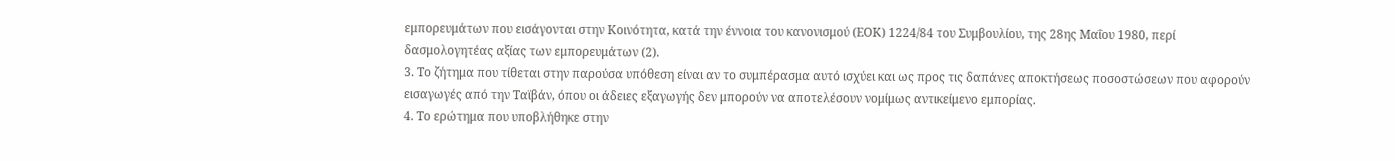εμπορευμάτων που εισάγονται στην Κοινότητα, κατά την έννοια του κανονισμού (ΕΟΚ) 1224/84 του Συμβουλίου, της 28ης Μαΐου 1980, περί δασμολογητέας αξίας των εμπορευμάτων (2).
3. Το ζήτημα που τίθεται στην παρούσα υπόθεση είναι αν το συμπέρασμα αυτό ισχύει και ως προς τις δαπάνες αποκτήσεως ποσοστώσεων που αφορούν εισαγωγές από την Tαϊβάν, όπου οι άδειες εξαγωγής δεν μπορούν να αποτελέσουν νομίμως αντικείμενο εμπορίας.
4. Το ερώτημα που υποβλήθηκε στην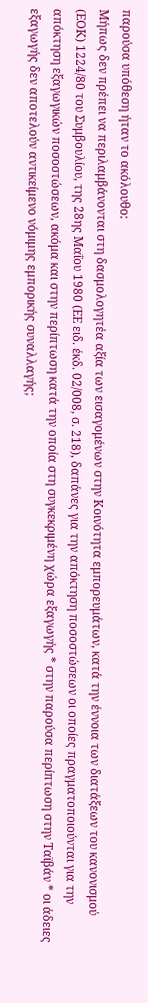παρούσα υπόθεση ήταν το ακόλουθο:
Μήπως δεν πρέπει να περιλαμβάνονται στη δασμολογητέα αξία των εισαγομένων στην Κοινότητα εμπορευμάτων, κατά την έννοια των διατάξεων του κανονισμού (ΕΟΚ) 1224/80 του Συμβουλίου, της 28ης Μαΐου 1980 (ΕΕ ειδ. έκδ. 02/008, σ. 218), δαπάνες για την απόκτηση ποσοστώσεων οι οποίες πραγματοποιούνται για την απόκτηση εξαγωγικών ποσοστώσεων, ακόμα και στην περίπτωση κατά την οποία στη συγκεκριμένη χώρα εξαγωγής * στην παρούσα περίπτωση στην Ταϊβάν * οι άδειες εξαγωγής δεν αποτελούν αντικείμενο νόμιμης εμπορικής συναλλαγής;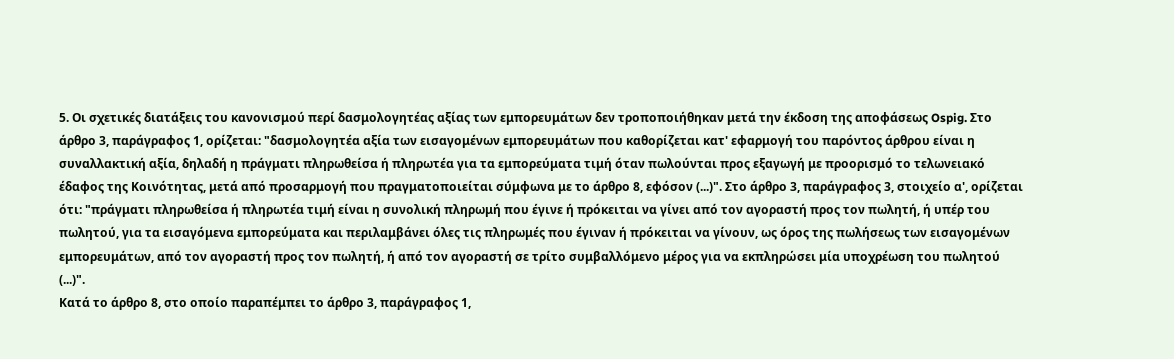5. Οι σχετικές διατάξεις του κανονισμού περί δασμολογητέας αξίας των εμπορευμάτων δεν τροποποιήθηκαν μετά την έκδοση της αποφάσεως Ospig. Στο άρθρο 3, παράγραφος 1, ορίζεται: "δασμολογητέα αξία των εισαγομένων εμπορευμάτων που καθορίζεται κατ' εφαρμογή του παρόντος άρθρου είναι η συναλλακτική αξία, δηλαδή η πράγματι πληρωθείσα ή πληρωτέα για τα εμπορεύματα τιμή όταν πωλούνται προς εξαγωγή με προορισμό το τελωνειακό έδαφος της Κοινότητας, μετά από προσαρμογή που πραγματοποιείται σύμφωνα με το άρθρο 8, εφόσον (...)". Στο άρθρο 3, παράγραφος 3, στοιχείο α', ορίζεται ότι: "πράγματι πληρωθείσα ή πληρωτέα τιμή είναι η συνολική πληρωμή που έγινε ή πρόκειται να γίνει από τον αγοραστή προς τον πωλητή, ή υπέρ του πωλητού, για τα εισαγόμενα εμπορεύματα και περιλαμβάνει όλες τις πληρωμές που έγιναν ή πρόκειται να γίνουν, ως όρος της πωλήσεως των εισαγομένων εμπορευμάτων, από τον αγοραστή προς τον πωλητή, ή από τον αγοραστή σε τρίτο συμβαλλόμενο μέρος για να εκπληρώσει μία υποχρέωση του πωλητού (...)".
Κατά το άρθρο 8, στο οποίο παραπέμπει το άρθρο 3, παράγραφος 1,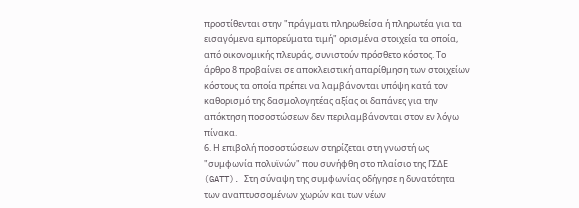προστίθενται στην "πράγματι πληρωθείσα ή πληρωτέα για τα εισαγόμενα εμπορεύματα τιμή" ορισμένα στοιχεία τα οποία, από οικονομικής πλευράς, συνιστούν πρόσθετο κόστος. Το άρθρο 8 προβαίνει σε αποκλειστική απαρίθμηση των στοιχείων κόστους τα οποία πρέπει να λαμβάνονται υπόψη κατά τον καθορισμό της δασμολογητέας αξίας οι δαπάνες για την απόκτηση ποσοστώσεων δεν περιλαμβάνονται στον εν λόγω πίνακα.
6. Η επιβολή ποσοστώσεων στηρίζεται στη γνωστή ως "συμφωνία πολυϊνών" που συνήφθη στο πλαίσιο της ΓΣΔΕ (GATT). Στη σύναψη της συμφωνίας οδήγησε η δυνατότητα των αναπτυσσομένων χωρών και των νέων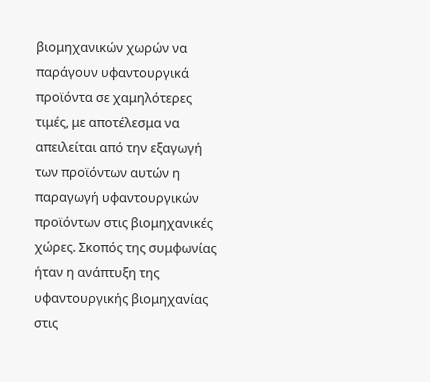βιομηχανικών χωρών να παράγουν υφαντουργικά προϊόντα σε χαμηλότερες τιμές, με αποτέλεσμα να απειλείται από την εξαγωγή των προϊόντων αυτών η παραγωγή υφαντουργικών προϊόντων στις βιομηχανικές χώρες. Σκοπός της συμφωνίας ήταν η ανάπτυξη της υφαντουργικής βιομηχανίας στις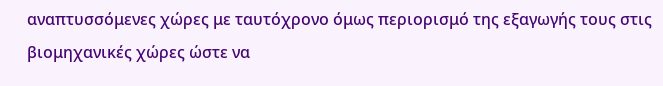αναπτυσσόμενες χώρες με ταυτόχρονο όμως περιορισμό της εξαγωγής τους στις βιομηχανικές χώρες ώστε να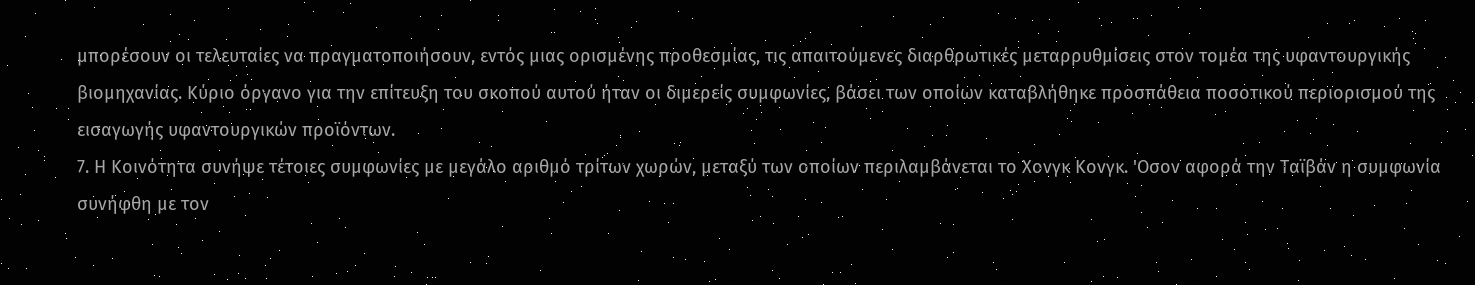μπορέσουν οι τελευταίες να πραγματοποιήσουν, εντός μιας ορισμένης προθεσμίας, τις απαιτούμενες διαρθρωτικές μεταρρυθμίσεις στον τομέα της υφαντουργικής βιομηχανίας. Κύριο όργανο για την επίτευξη του σκοπού αυτού ήταν οι διμερείς συμφωνίες, βάσει των οποίων καταβλήθηκε προσπάθεια ποσοτικού περιορισμού της εισαγωγής υφαντουργικών προϊόντων.
7. Η Κοινότητα συνήψε τέτοιες συμφωνίες με μεγάλο αριθμό τρίτων χωρών, μεταξύ των οποίων περιλαμβάνεται το Χονγκ Κονγκ. 'Οσον αφορά την Ταϊβάν η συμφωνία συνήφθη με τον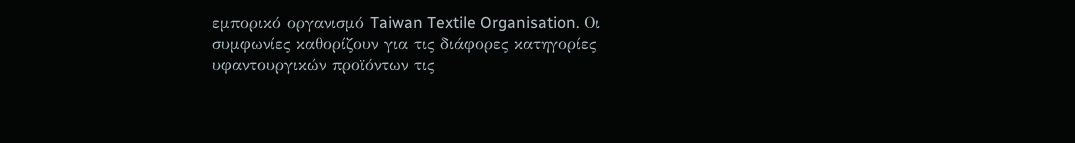εμπορικό οργανισμό Taiwan Textile Organisation. Οι συμφωνίες καθορίζουν για τις διάφορες κατηγορίες υφαντουργικών προϊόντων τις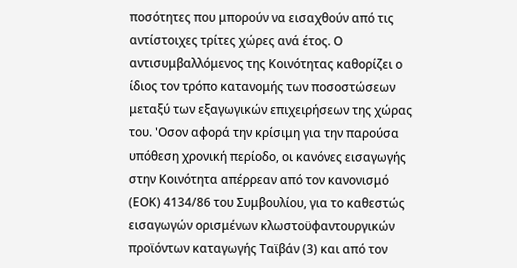ποσότητες που μπορούν να εισαχθούν από τις αντίστοιχες τρίτες χώρες ανά έτος. Ο αντισυμβαλλόμενος της Κοινότητας καθορίζει ο ίδιος τον τρόπο κατανομής των ποσοστώσεων μεταξύ των εξαγωγικών επιχειρήσεων της χώρας του. 'Οσον αφορά την κρίσιμη για την παρούσα υπόθεση χρονική περίοδο, οι κανόνες εισαγωγής στην Κοινότητα απέρρεαν από τον κανονισμό (ΕΟΚ) 4134/86 του Συμβουλίου, για το καθεστώς εισαγωγών ορισμένων κλωστοϋφαντουργικών προϊόντων καταγωγής Ταϊβάν (3) και από τον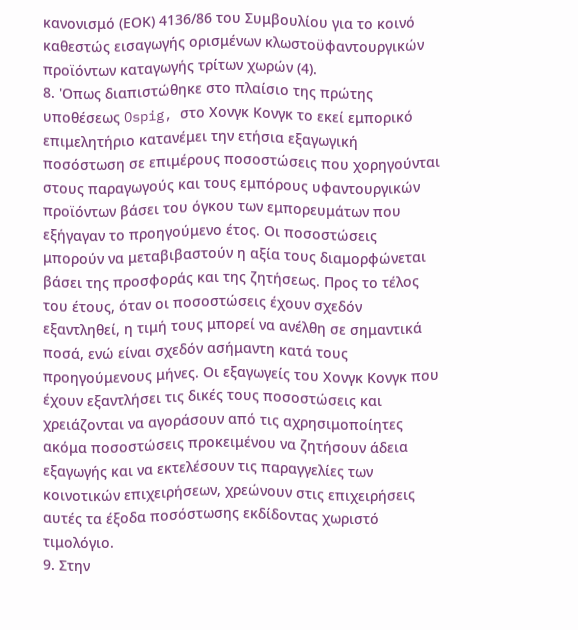κανονισμό (ΕΟΚ) 4136/86 του Συμβουλίου για το κοινό καθεστώς εισαγωγής ορισμένων κλωστοϋφαντουργικών προϊόντων καταγωγής τρίτων χωρών (4).
8. 'Οπως διαπιστώθηκε στο πλαίσιο της πρώτης υποθέσεως Ospig, στο Χονγκ Κονγκ το εκεί εμπορικό επιμελητήριο κατανέμει την ετήσια εξαγωγική ποσόστωση σε επιμέρους ποσοστώσεις που χορηγούνται στους παραγωγούς και τους εμπόρους υφαντουργικών προϊόντων βάσει του όγκου των εμπορευμάτων που εξήγαγαν το προηγούμενο έτος. Οι ποσοστώσεις μπορούν να μεταβιβαστούν η αξία τους διαμορφώνεται βάσει της προσφοράς και της ζητήσεως. Προς το τέλος του έτους, όταν οι ποσοστώσεις έχουν σχεδόν εξαντληθεί, η τιμή τους μπορεί να ανέλθη σε σημαντικά ποσά, ενώ είναι σχεδόν ασήμαντη κατά τους προηγούμενους μήνες. Οι εξαγωγείς του Χονγκ Κονγκ που έχουν εξαντλήσει τις δικές τους ποσοστώσεις και χρειάζονται να αγοράσουν από τις αχρησιμοποίητες ακόμα ποσοστώσεις προκειμένου να ζητήσουν άδεια εξαγωγής και να εκτελέσουν τις παραγγελίες των κοινοτικών επιχειρήσεων, χρεώνουν στις επιχειρήσεις αυτές τα έξοδα ποσόστωσης εκδίδοντας χωριστό τιμολόγιο.
9. Στην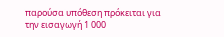παρούσα υπόθεση πρόκειται για την εισαγωγή 1 000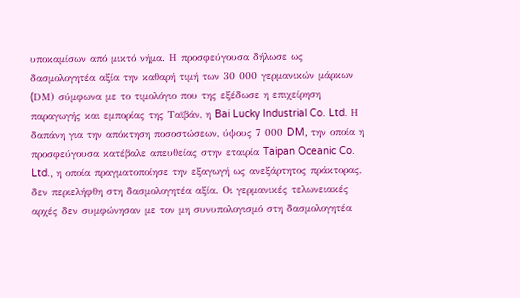υποκαμίσων από μικτό νήμα. Η προσφεύγουσα δήλωσε ως δασμολογητέα αξία την καθαρή τιμή των 30 000 γερμανικών μάρκων (DΜ) σύμφωνα με το τιμολόγιο που της εξέδωσε η επιχείρηση παραγωγής και εμπορίας της Tαϊβάν, η Bai Lucky Industrial Co. Ltd. Η δαπάνη για την απόκτηση ποσοστώσεων, ύψους 7 000 DM, την οποία η προσφεύγουσα κατέβαλε απευθείας στην εταιρία Taipan Oceanic Co. Ltd., η οποία πραγματοποίησε την εξαγωγή ως ανεξάρτητος πράκτορας, δεν περιελήφθη στη δασμολογητέα αξία. Οι γερμανικές τελωνειακές αρχές δεν συμφώνησαν με τον μη συνυπολογισμό στη δασμολογητέα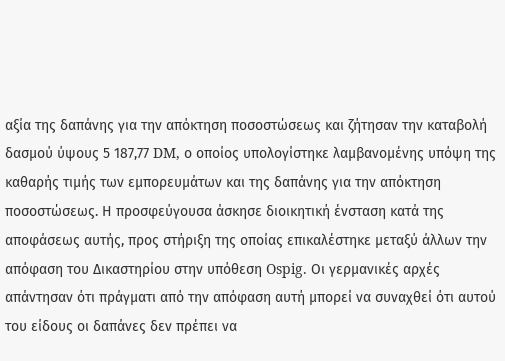αξία της δαπάνης για την απόκτηση ποσοστώσεως και ζήτησαν την καταβολή δασμού ύψους 5 187,77 DM, ο οποίος υπολογίστηκε λαμβανομένης υπόψη της καθαρής τιμής των εμπορευμάτων και της δαπάνης για την απόκτηση ποσοστώσεως. Η προσφεύγουσα άσκησε διοικητική ένσταση κατά της αποφάσεως αυτής, προς στήριξη της οποίας επικαλέστηκε μεταξύ άλλων την απόφαση του Δικαστηρίου στην υπόθεση Ospig. Οι γερμανικές αρχές απάντησαν ότι πράγματι από την απόφαση αυτή μπορεί να συναχθεί ότι αυτού του είδους οι δαπάνες δεν πρέπει να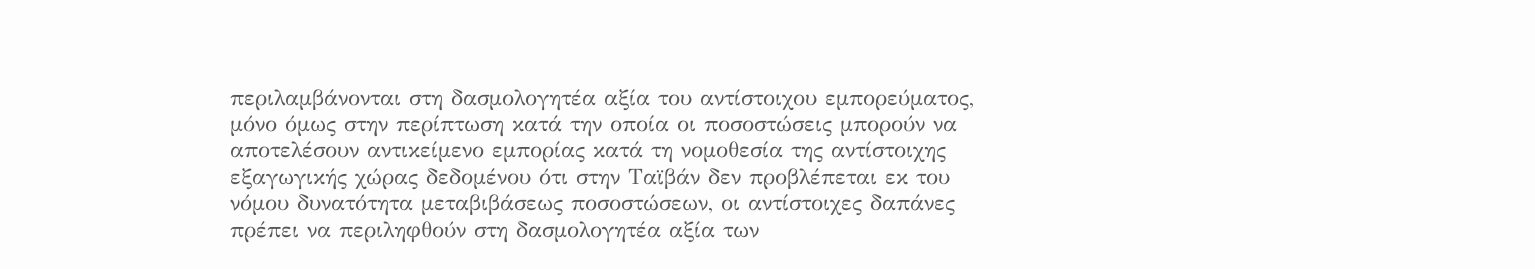περιλαμβάνονται στη δασμολογητέα αξία του αντίστοιχου εμπορεύματος, μόνο όμως στην περίπτωση κατά την οποία οι ποσοστώσεις μπορούν να αποτελέσουν αντικείμενο εμπορίας κατά τη νομοθεσία της αντίστοιχης εξαγωγικής χώρας δεδομένου ότι στην Ταϊβάν δεν προβλέπεται εκ του νόμου δυνατότητα μεταβιβάσεως ποσοστώσεων, οι αντίστοιχες δαπάνες πρέπει να περιληφθούν στη δασμολογητέα αξία των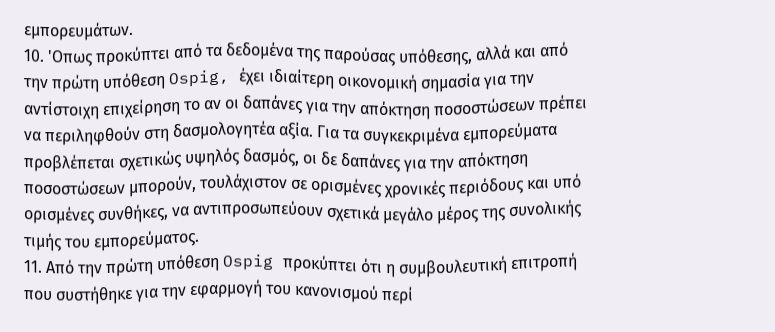εμπορευμάτων.
10. 'Οπως προκύπτει από τα δεδομένα της παρούσας υπόθεσης, αλλά και από την πρώτη υπόθεση Ospig, έχει ιδιαίτερη οικονομική σημασία για την αντίστοιχη επιχείρηση το αν οι δαπάνες για την απόκτηση ποσοστώσεων πρέπει να περιληφθούν στη δασμολογητέα αξία. Για τα συγκεκριμένα εμπορεύματα προβλέπεται σχετικώς υψηλός δασμός, οι δε δαπάνες για την απόκτηση ποσοστώσεων μπορούν, τουλάχιστον σε ορισμένες χρονικές περιόδους και υπό ορισμένες συνθήκες, να αντιπροσωπεύουν σχετικά μεγάλο μέρος της συνολικής τιμής του εμπορεύματος.
11. Από την πρώτη υπόθεση Ospig προκύπτει ότι η συμβουλευτική επιτροπή που συστήθηκε για την εφαρμογή του κανονισμού περί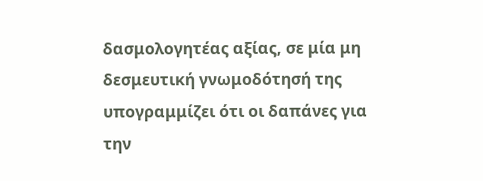δασμολογητέας αξίας, σε μία μη δεσμευτική γνωμοδότησή της υπογραμμίζει ότι οι δαπάνες για την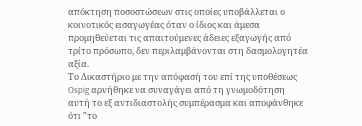απόκτηση ποσοστώσεων στις οποίες υποβάλλεται ο κοινοτικός εισαγωγέας όταν ο ίδιος και άμεσα προμηθεύεται τις απαιτούμενες άδειες εξαγωγής από τρίτο πρόσωπο, δεν περιλαμβάνονται στη δασμολογητέα αξία.
Το Δικαστήριο με την απόφασή του επί της υποθέσεως Ospig αρνήθηκε να συναγάγει από τη γνωμοδότηση αυτή το εξ αντιδιαστολής συμπέρασμα και αποφάνθηκε ότι "το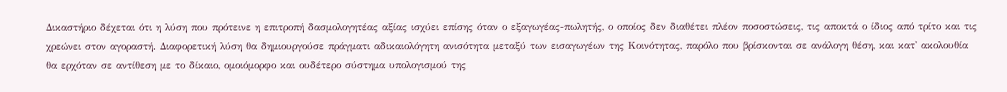Δικαστήριο δέχεται ότι η λύση που πρότεινε η επιτροπή δασμολογητέας αξίας ισχύει επίσης όταν ο εξαγωγέας-πωλητής, ο οποίος δεν διαθέτει πλέον ποσοστώσεις, τις αποκτά ο ίδιος από τρίτο και τις χρεώνει στον αγοραστή. Διαφορετική λύση θα δημιουργούσε πράγματι αδικαιολόγητη ανισότητα μεταξύ των εισαγωγέων της Κοινότητας, παρόλο που βρίσκονται σε ανάλογη θέση, και κατ' ακολουθία θα ερχόταν σε αντίθεση με το δίκαιο, ομοιόμορφο και ουδέτερο σύστημα υπολογισμού της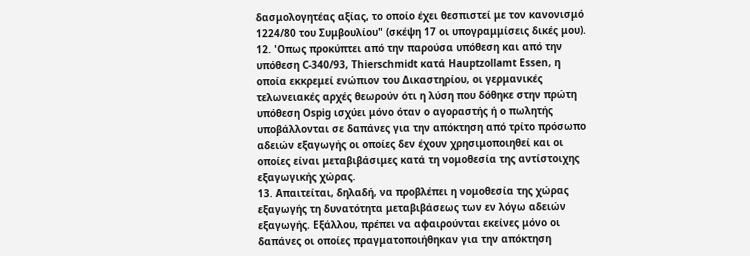δασμολογητέας αξίας, το οποίο έχει θεσπιστεί με τον κανονισμό 1224/80 του Συμβουλίου" (σκέψη 17 οι υπογραμμίσεις δικές μου).
12. 'Οπως προκύπτει από την παρούσα υπόθεση και από την υπόθεση C-340/93, Thierschmidt κατά Hauptzollamt Essen, η οποία εκκρεμεί ενώπιον του Δικαστηρίου, οι γερμανικές τελωνειακές αρχές θεωρούν ότι η λύση που δόθηκε στην πρώτη υπόθεση Ospig ισχύει μόνο όταν ο αγοραστής ή ο πωλητής υποβάλλονται σε δαπάνες για την απόκτηση από τρίτο πρόσωπο αδειών εξαγωγής οι οποίες δεν έχουν χρησιμοποιηθεί και οι οποίες είναι μεταβιβάσιμες κατά τη νομοθεσία της αντίστοιχης εξαγωγικής χώρας.
13. Απαιτείται, δηλαδή, να προβλέπει η νομοθεσία της χώρας εξαγωγής τη δυνατότητα μεταβιβάσεως των εν λόγω αδειών εξαγωγής. Εξάλλου, πρέπει να αφαιρούνται εκείνες μόνο οι δαπάνες οι οποίες πραγματοποιήθηκαν για την απόκτηση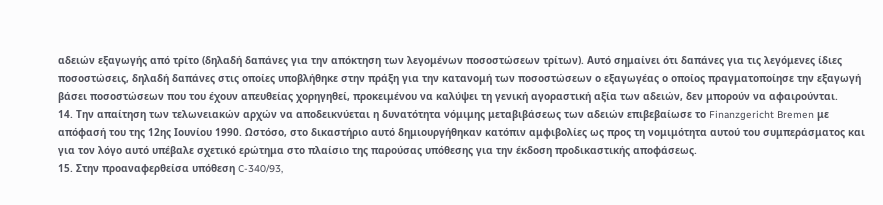αδειών εξαγωγής από τρίτο (δηλαδή δαπάνες για την απόκτηση των λεγομένων ποσοστώσεων τρίτων). Αυτό σημαίνει ότι δαπάνες για τις λεγόμενες ίδιες ποσοστώσεις, δηλαδή δαπάνες στις οποίες υποβλήθηκε στην πράξη για την κατανομή των ποσοστώσεων ο εξαγωγέας ο οποίος πραγματοποίησε την εξαγωγή βάσει ποσοστώσεων που του έχουν απευθείας χορηγηθεί, προκειμένου να καλύψει τη γενική αγοραστική αξία των αδειών, δεν μπορούν να αφαιρούνται.
14. Την απαίτηση των τελωνειακών αρχών να αποδεικνύεται η δυνατότητα νόμιμης μεταβιβάσεως των αδειών επιβεβαίωσε το Finanzgericht Bremen με απόφασή του της 12ης Ιουνίου 1990. Ωστόσο, στο δικαστήριο αυτό δημιουργήθηκαν κατόπιν αμφιβολίες ως προς τη νομιμότητα αυτού του συμπεράσματος και για τον λόγο αυτό υπέβαλε σχετικό ερώτημα στο πλαίσιο της παρούσας υπόθεσης για την έκδοση προδικαστικής αποφάσεως.
15. Στην προαναφερθείσα υπόθεση C-340/93,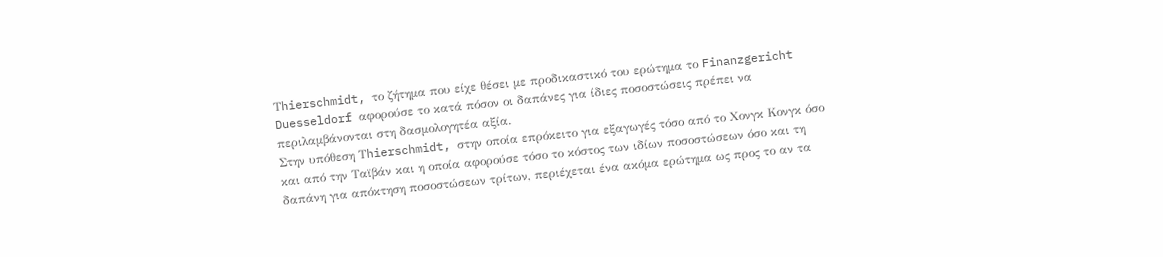Τhierschmidt, το ζήτημα που είχε θέσει με προδικαστικό του ερώτημα το Finanzgericht Duesseldorf αφορούσε το κατά πόσον οι δαπάνες για ίδιες ποσοστώσεις πρέπει να περιλαμβάνονται στη δασμολογητέα αξία.
Στην υπόθεση Τhierschmidt, στην οποία επρόκειτο για εξαγωγές τόσο από το Χονγκ Κονγκ όσο και από την Tαϊβάν και η οποία αφορούσε τόσο το κόστος των ιδίων ποσοστώσεων όσο και τη δαπάνη για απόκτηση ποσοστώσεων τρίτων, περιέχεται ένα ακόμα ερώτημα ως προς το αν τα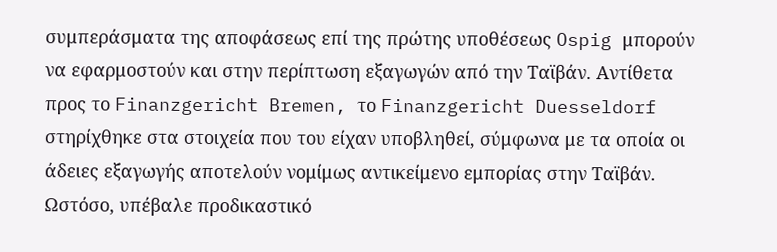συμπεράσματα της αποφάσεως επί της πρώτης υποθέσεως Ospig μπορούν να εφαρμοστούν και στην περίπτωση εξαγωγών από την Ταϊβάν. Αντίθετα προς το Finanzgericht Bremen, το Finanzgericht Duesseldorf στηρίχθηκε στα στοιχεία που του είχαν υποβληθεί, σύμφωνα με τα οποία οι άδειες εξαγωγής αποτελούν νομίμως αντικείμενο εμπορίας στην Ταϊβάν. Ωστόσο, υπέβαλε προδικαστικό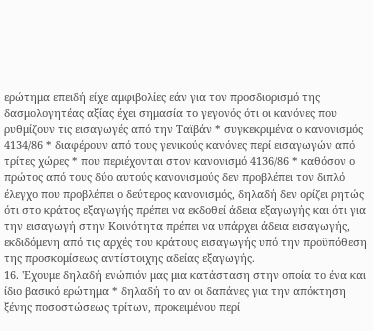ερώτημα επειδή είχε αμφιβολίες εάν για τον προσδιορισμό της δασμολογητέας αξίας έχει σημασία το γεγονός ότι οι κανόνες που ρυθμίζουν τις εισαγωγές από την Ταϊβάν * συγκεκριμένα ο κανονισμός 4134/86 * διαφέρουν από τους γενικούς κανόνες περί εισαγωγών από τρίτες χώρες * που περιέχονται στον κανονισμό 4136/86 * καθόσον ο πρώτος από τους δύο αυτούς κανονισμούς δεν προβλέπει τον διπλό έλεγχο που προβλέπει ο δεύτερος κανονισμός, δηλαδή δεν ορίζει ρητώς ότι στο κράτος εξαγωγής πρέπει να εκδοθεί άδεια εξαγωγής και ότι για την εισαγωγή στην Κοινότητα πρέπει να υπάρχει άδεια εισαγωγής, εκδιδόμενη από τις αρχές του κράτους εισαγωγής υπό την προϋπόθεση της προσκομίσεως αντίστοιχης αδείας εξαγωγής.
16. 'Εχουμε δηλαδή ενώπιόν μας μια κατάσταση στην οποία το ένα και ίδιο βασικό ερώτημα * δηλαδή το αν οι δαπάνες για την απόκτηση ξένης ποσοστώσεως τρίτων, προκειμένου περί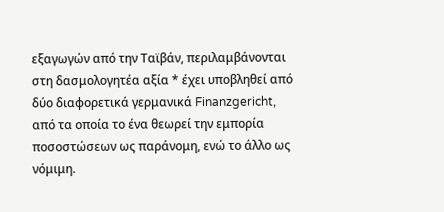εξαγωγών από την Ταϊβάν, περιλαμβάνονται στη δασμολογητέα αξία * έχει υποβληθεί από δύο διαφορετικά γερμανικά Finanzgericht, από τα οποία το ένα θεωρεί την εμπορία ποσοστώσεων ως παράνομη, ενώ το άλλο ως νόμιμη.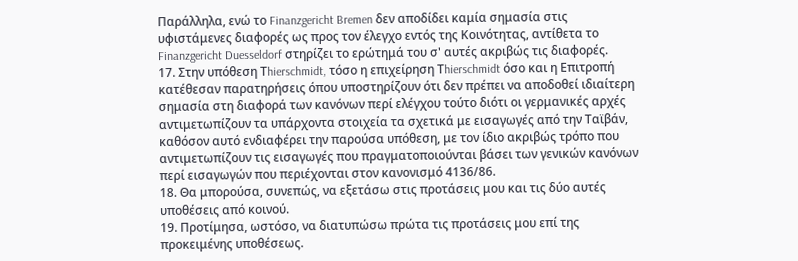Παράλληλα, ενώ το Finanzgericht Bremen δεν αποδίδει καμία σημασία στις υφιστάμενες διαφορές ως προς τον έλεγχο εντός της Κοινότητας, αντίθετα το Finanzgericht Duesseldorf στηρίζει το ερώτημά του σ' αυτές ακριβώς τις διαφορές.
17. Στην υπόθεση Τhierschmidt, τόσο η επιχείρηση Τhierschmidt όσο και η Επιτροπή κατέθεσαν παρατηρήσεις όπου υποστηρίζουν ότι δεν πρέπει να αποδοθεί ιδιαίτερη σημασία στη διαφορά των κανόνων περί ελέγχου τούτο διότι οι γερμανικές αρχές αντιμετωπίζουν τα υπάρχοντα στοιχεία τα σχετικά με εισαγωγές από την Tαϊβάν, καθόσον αυτό ενδιαφέρει την παρούσα υπόθεση, με τον ίδιο ακριβώς τρόπο που αντιμετωπίζουν τις εισαγωγές που πραγματοποιούνται βάσει των γενικών κανόνων περί εισαγωγών που περιέχονται στον κανονισμό 4136/86.
18. Θα μπορούσα, συνεπώς, να εξετάσω στις προτάσεις μου και τις δύο αυτές υποθέσεις από κοινού.
19. Προτίμησα, ωστόσο, να διατυπώσω πρώτα τις προτάσεις μου επί της προκειμένης υποθέσεως.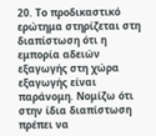20. Το προδικαστικό ερώτημα στηρίζεται στη διαπίστωση ότι η εμπορία αδειών εξαγωγής στη χώρα εξαγωγής είναι παράνομη. Νομίζω ότι στην ίδια διαπίστωση πρέπει να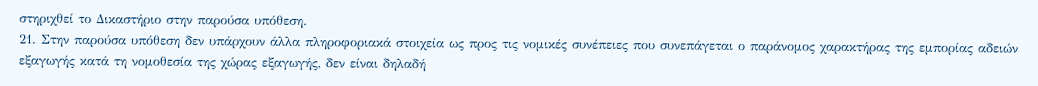στηριχθεί το Δικαστήριο στην παρούσα υπόθεση.
21. Στην παρούσα υπόθεση δεν υπάρχουν άλλα πληροφοριακά στοιχεία ως προς τις νομικές συνέπειες που συνεπάγεται ο παράνομος χαρακτήρας της εμπορίας αδειών εξαγωγής κατά τη νομοθεσία της χώρας εξαγωγής, δεν είναι δηλαδή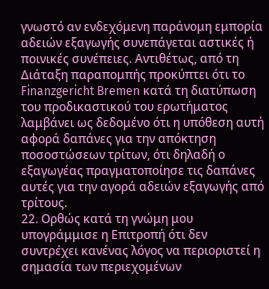γνωστό αν ενδεχόμενη παράνομη εμπορία αδειών εξαγωγής συνεπάγεται αστικές ή ποινικές συνέπειες. Αντιθέτως, από τη Διάταξη παραπομπής προκύπτει ότι το Finanzgericht Bremen κατά τη διατύπωση του προδικαστικού του ερωτήματος λαμβάνει ως δεδομένο ότι η υπόθεση αυτή αφορά δαπάνες για την απόκτηση ποσοστώσεων τρίτων, ότι δηλαδή ο εξαγωγέας πραγματοποίησε τις δαπάνες αυτές για την αγορά αδειών εξαγωγής από τρίτους.
22. Ορθώς κατά τη γνώμη μου υπογράμμισε η Επιτροπή ότι δεν συντρέχει κανένας λόγος να περιοριστεί η σημασία των περιεχομένων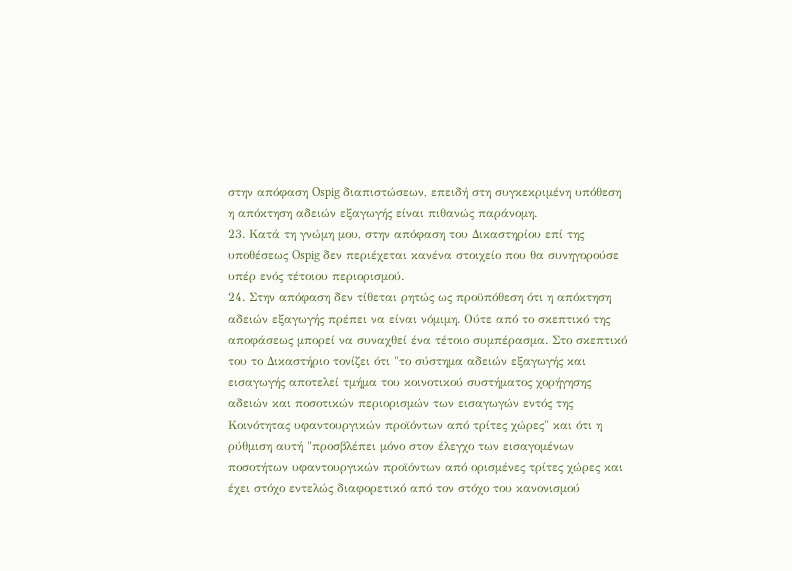στην απόφαση Ospig διαπιστώσεων, επειδή στη συγκεκριμένη υπόθεση η απόκτηση αδειών εξαγωγής είναι πιθανώς παράνομη.
23. Κατά τη γνώμη μου, στην απόφαση του Δικαστηρίου επί της υποθέσεως Ospig δεν περιέχεται κανένα στοιχείο που θα συνηγορούσε υπέρ ενός τέτοιου περιορισμού.
24. Στην απόφαση δεν τίθεται ρητώς ως προϋπόθεση ότι η απόκτηση αδειών εξαγωγής πρέπει να είναι νόμιμη. Ούτε από το σκεπτικό της αποφάσεως μπορεί να συναχθεί ένα τέτοιο συμπέρασμα. Στο σκεπτικό του το Δικαστήριο τονίζει ότι "το σύστημα αδειών εξαγωγής και εισαγωγής αποτελεί τμήμα του κοινοτικού συστήματος χορήγησης αδειών και ποσοτικών περιορισμών των εισαγωγών εντός της Κοινότητας υφαντουργικών προϊόντων από τρίτες χώρες" και ότι η ρύθμιση αυτή "προσβλέπει μόνο στον έλεγχο των εισαγομένων ποσοτήτων υφαντουργικών προϊόντων από ορισμένες τρίτες χώρες και έχει στόχο εντελώς διαφορετικό από τον στόχο του κανονισμού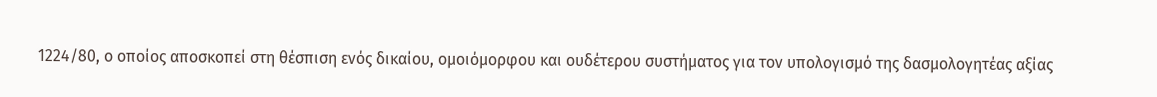1224/80, ο οποίος αποσκοπεί στη θέσπιση ενός δικαίου, ομοιόμορφου και ουδέτερου συστήματος για τον υπολογισμό της δασμολογητέας αξίας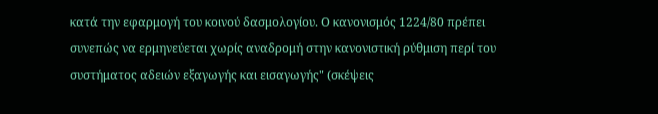κατά την εφαρμογή του κοινού δασμολογίου. Ο κανονισμός 1224/80 πρέπει συνεπώς να ερμηνεύεται χωρίς αναδρομή στην κανονιστική ρύθμιση περί του συστήματος αδειών εξαγωγής και εισαγωγής" (σκέψεις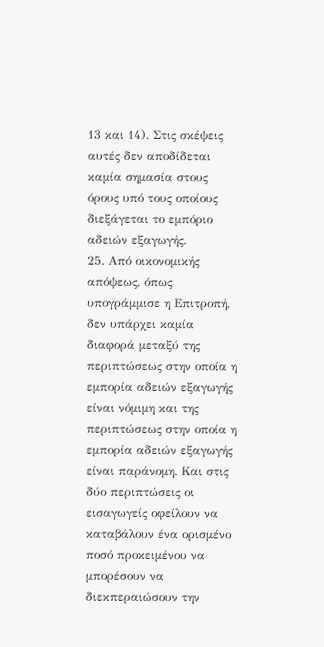13 και 14). Στις σκέψεις αυτές δεν αποδίδεται καμία σημασία στους όρους υπό τους οποίους διεξάγεται το εμπόριο αδειών εξαγωγής.
25. Από οικονομικής απόψεως, όπως υπογράμμισε η Επιτροπή, δεν υπάρχει καμία διαφορά μεταξύ της περιπτώσεως στην οποία η εμπορία αδειών εξαγωγής είναι νόμιμη και της περιπτώσεως στην οποία η εμπορία αδειών εξαγωγής είναι παράνομη. Και στις δύο περιπτώσεις οι εισαγωγείς οφείλουν να καταβάλουν ένα ορισμένο ποσό προκειμένου να μπορέσουν να διεκπεραιώσουν την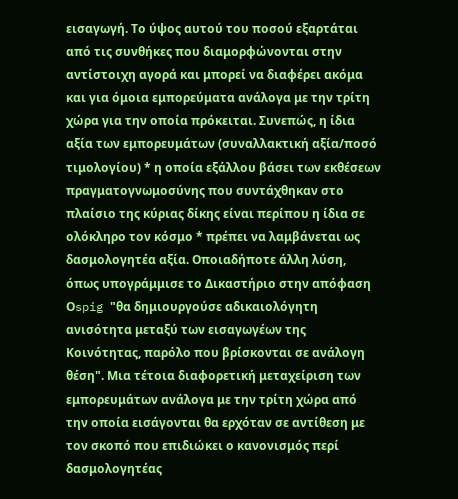εισαγωγή. Το ύψος αυτού του ποσού εξαρτάται από τις συνθήκες που διαμορφώνονται στην αντίστοιχη αγορά και μπορεί να διαφέρει ακόμα και για όμοια εμπορεύματα ανάλογα με την τρίτη χώρα για την οποία πρόκειται. Συνεπώς, η ίδια αξία των εμπορευμάτων (συναλλακτική αξία/ποσό τιμολογίου) * η οποία εξάλλου βάσει των εκθέσεων πραγματογνωμοσύνης που συντάχθηκαν στο πλαίσιο της κύριας δίκης είναι περίπου η ίδια σε ολόκληρο τον κόσμο * πρέπει να λαμβάνεται ως δασμολογητέα αξία. Οποιαδήποτε άλλη λύση, όπως υπογράμμισε το Δικαστήριο στην απόφαση Οspig "θα δημιουργούσε αδικαιολόγητη ανισότητα μεταξύ των εισαγωγέων της Κοινότητας, παρόλο που βρίσκονται σε ανάλογη θέση". Μια τέτοια διαφορετική μεταχείριση των εμπορευμάτων ανάλογα με την τρίτη χώρα από την οποία εισάγονται θα ερχόταν σε αντίθεση με τον σκοπό που επιδιώκει ο κανονισμός περί δασμολογητέας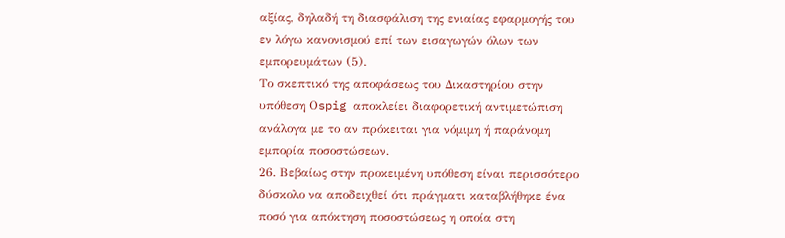αξίας, δηλαδή τη διασφάλιση της ενιαίας εφαρμογής του εν λόγω κανονισμού επί των εισαγωγών όλων των εμπορευμάτων (5).
Το σκεπτικό της αποφάσεως του Δικαστηρίου στην υπόθεση Οspig αποκλείει διαφορετική αντιμετώπιση ανάλογα με το αν πρόκειται για νόμιμη ή παράνομη εμπορία ποσοστώσεων.
26. Βεβαίως στην προκειμένη υπόθεση είναι περισσότερο δύσκολο να αποδειχθεί ότι πράγματι καταβλήθηκε ένα ποσό για απόκτηση ποσοστώσεως η οποία στη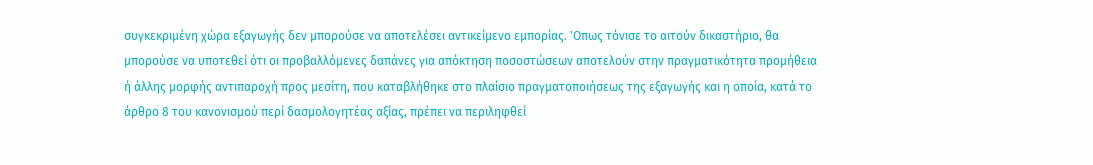συγκεκριμένη χώρα εξαγωγής δεν μπορούσε να αποτελέσει αντικείμενο εμπορίας. 'Οπως τόνισε το αιτούν δικαστήριο, θα μπορούσε να υποτεθεί ότι οι προβαλλόμενες δαπάνες για απόκτηση ποσοστώσεων αποτελούν στην πραγματικότητα προμήθεια ή άλλης μορφής αντιπαροχή προς μεσίτη, που καταβλήθηκε στο πλαίσιο πραγματοποιήσεως της εξαγωγής και η οποία, κατά το άρθρο 8 του κανονισμού περί δασμολογητέας αξίας, πρέπει να περιληφθεί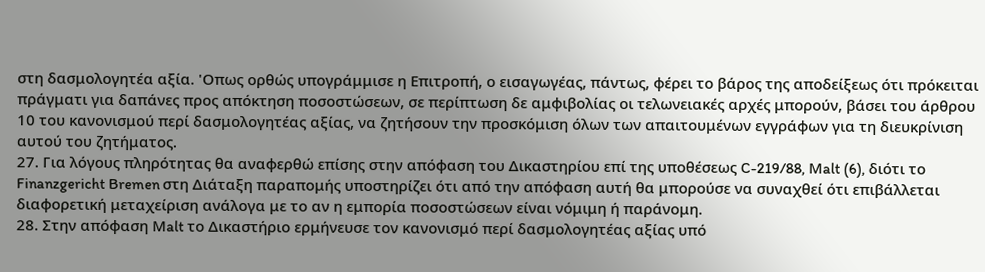στη δασμολογητέα αξία. 'Οπως ορθώς υπογράμμισε η Επιτροπή, ο εισαγωγέας, πάντως, φέρει το βάρος της αποδείξεως ότι πρόκειται πράγματι για δαπάνες προς απόκτηση ποσοστώσεων, σε περίπτωση δε αμφιβολίας οι τελωνειακές αρχές μπορούν, βάσει του άρθρου 10 του κανονισμού περί δασμολογητέας αξίας, να ζητήσουν την προσκόμιση όλων των απαιτουμένων εγγράφων για τη διευκρίνιση αυτού του ζητήματος.
27. Για λόγους πληρότητας θα αναφερθώ επίσης στην απόφαση του Δικαστηρίου επί της υποθέσεως C-219/88, Μalt (6), διότι το Finanzgericht Bremen στη Διάταξη παραπομής υποστηρίζει ότι από την απόφαση αυτή θα μπορούσε να συναχθεί ότι επιβάλλεται διαφορετική μεταχείριση ανάλογα με το αν η εμπορία ποσοστώσεων είναι νόμιμη ή παράνομη.
28. Στην απόφαση Μalt το Δικαστήριο ερμήνευσε τον κανονισμό περί δασμολογητέας αξίας υπό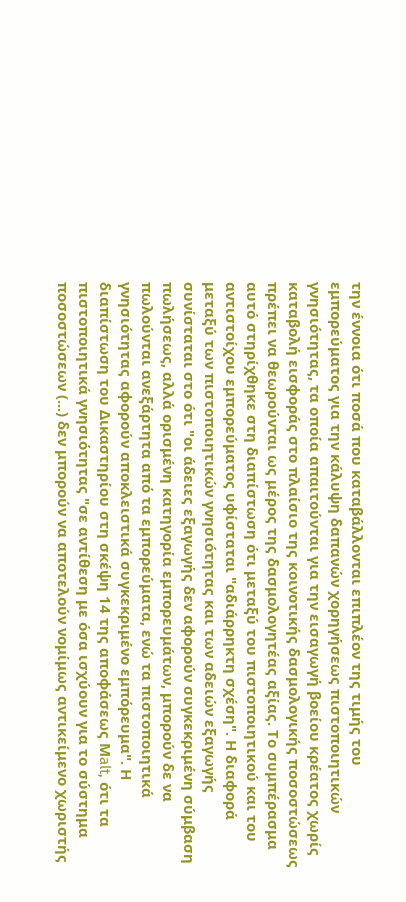την έννοια ότι ποσά που καταβάλλονται επιπλέον της τιμής του εμπορεύματος για την κάλυψη δαπανών χορηγήσεως πιστοποιητικών γνησιότητας, τα οποία απαιτούνται για την εισαγωγή βοείου κρέατος χωρίς καταβολή εισφοράς στο πλαίσιο της κοινοτικής δασμολογικής ποσοστώσεως πρέπει να θεωρούνται ως μέρος της δασμολογητέας αξίας. Το συμπέρασμα αυτό στηρίχθηκε στη διαπίστωση ότι μεταξύ του πιστοποιητικού και του αντιστοίχου εμπορεύματος υφίσταται "αδιάρρηκτη σχέση". Η διαφορά μεταξύ των πιστοποιητικών γνησιότητας και των αδειών εξαγωγής συνίσταται στο ότι "οι άδειες εξαγωγής δεν αφορούν συγκεκριμένη σύμβαση πωλήσεως, αλλά ορισμένη κατηγορία εμπορευμάτων, μπορούν δε να πωλούνται ανεξάρτητα από τα εμπορεύματα, ενώ τα πιστοποιητικά γνησιότητας αφορούν αποκλειστικά συγκεκριμένο εμπόρευμα". Η διαπίστωση του Δικαστηρίου στη σκέψη 14 της αποφάσεως Μalt, ότι τα πιστοποιητικά γνησιότητας "σε αντίθεση με όσα ισχύουν για το σύστημα ποσοστώσεων (...) δεν μπορούν να αποτελούν νομίμως αντικείμενο χωριστής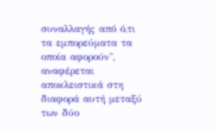συναλλαγής από ό,τι τα εμπορεύματα τα οποία αφορούν", αναφέρεται αποκλειστικά στη διαφορά αυτή μεταξύ των δύο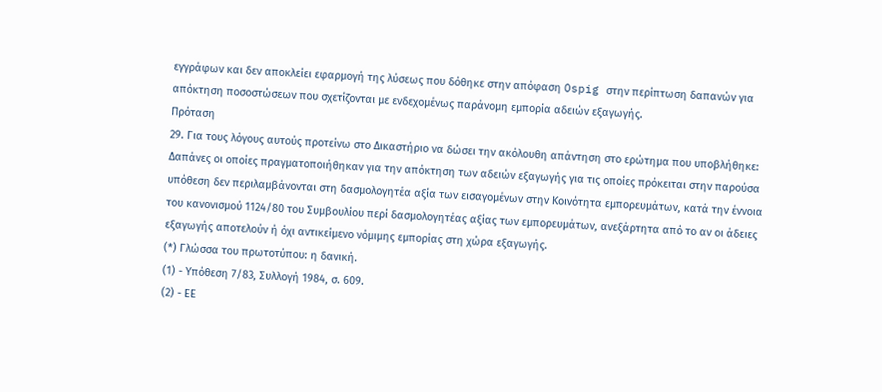εγγράφων και δεν αποκλείει εφαρμογή της λύσεως που δόθηκε στην απόφαση Ospig στην περίπτωση δαπανών για απόκτηση ποσοστώσεων που σχετίζονται με ενδεχομένως παράνομη εμπορία αδειών εξαγωγής.
Πρόταση
29. Για τους λόγους αυτούς προτείνω στο Δικαστήριο να δώσει την ακόλουθη απάντηση στο ερώτημα που υποβλήθηκε:
Δαπάνες οι οποίες πραγματοποιήθηκαν για την απόκτηση των αδειών εξαγωγής για τις οποίες πρόκειται στην παρούσα υπόθεση δεν περιλαμβάνονται στη δασμολογητέα αξία των εισαγομένων στην Κοινότητα εμπορευμάτων, κατά την έννοια του κανονισμού 1124/80 του Συμβουλίου περί δασμολογητέας αξίας των εμπορευμάτων, ανεξάρτητα από το αν οι άδειες εξαγωγής αποτελούν ή όχι αντικείμενο νόμιμης εμπορίας στη χώρα εξαγωγής.
(*) Γλώσσα του πρωτοτύπου: η δανική.
(1) - Υπόθεση 7/83, Συλλογή 1984, σ. 609.
(2) - ΕΕ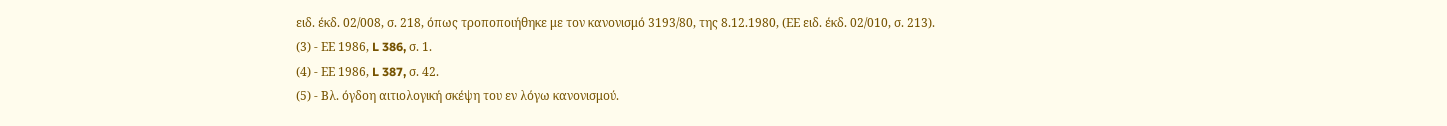ειδ. έκδ. 02/008, σ. 218, όπως τροποποιήθηκε με τον κανονισμό 3193/80, της 8.12.1980, (ΕΕ ειδ. έκδ. 02/010, σ. 213).
(3) - ΕΕ 1986, L 386, σ. 1.
(4) - ΕΕ 1986, L 387, σ. 42.
(5) - Βλ. όγδοη αιτιολογική σκέψη του εν λόγω κανονισμού.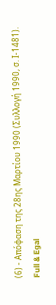(6) - Απόφαση της 28ης Μαρτίου 1990 (Συλλογή 1990, σ. Ι-1481).
Full & Egal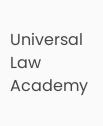Universal Law Academy